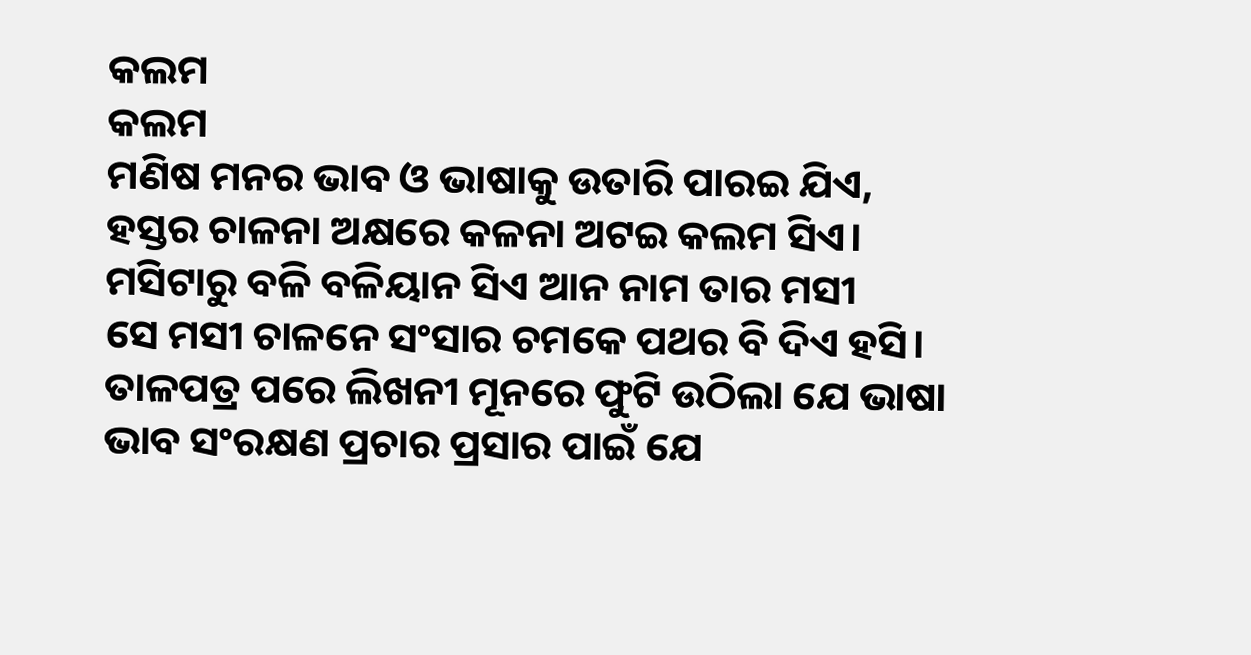କଲମ
କଲମ
ମଣିଷ ମନର ଭାବ ଓ ଭାଷାକୁ ଉତାରି ପାରଇ ଯିଏ,
ହସ୍ତର ଚାଳନା ଅକ୍ଷରେ କଳନା ଅଟଇ କଲମ ସିଏ।
ମସିଟାରୁ ବଳି ବଳିୟାନ ସିଏ ଆନ ନାମ ତାର ମସୀ
ସେ ମସୀ ଚାଳନେ ସଂସାର ଚମକେ ପଥର ବି ଦିଏ ହସି।
ତାଳପତ୍ର ପରେ ଲିଖନୀ ମୂନରେ ଫୁଟି ଉଠିଲା ଯେ ଭାଷା
ଭାବ ସଂରକ୍ଷଣ ପ୍ରଚାର ପ୍ରସାର ପାଇଁ ଯେ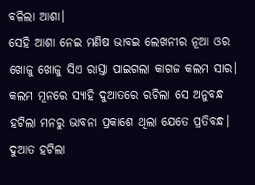ବଳିଲା ଆଶା।
ସେହି ଆଶା ନେଇ ମଣିଷ ଭାବଇ ଲେଖନୀର ନୂଆ ଓର
ଖୋଜୁ ଖୋଜୁ ସିଏ ରାସ୍ତା ପାଇଗଲା କାଗଜ କଲମ ସାର।
କଲମ ମୂନରେ ସ୍ୟାହି ଦୁଆତରେ ରଚିଲା ସେ ଅନୁବନ୍ଧ
ହଟିଲା ମନରୁ ଭାବନା ପ୍ରକାଶେ ଥିଲା ଯେତେ ପ୍ରତିବନ୍ଧ।
ଦୁଆତ ହଟିଲା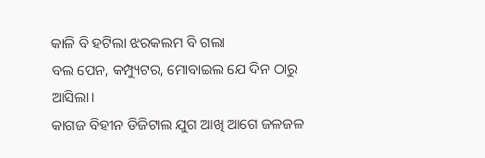କାଳି ବି ହଟିଲା ଝରକଲମ ବି ଗଲା
ବଲ ପେନ, କମ୍ପ୍ୟୁଟର, ମୋବାଇଲ ଯେ ଦିନ ଠାରୁ ଆସିଲା।
କାଗଜ ବିହୀନ ଡିଜିଟାଲ ଯୁଗ ଆଖି ଆଗେ ଜଳଜଳ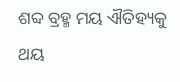ଶବ୍ଦ ବ୍ରହ୍ମ ମୟ ଐତିହ୍ୟକୁ ଥୟ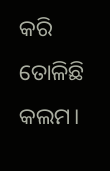କରି ତୋଳିଛି କଲମ।